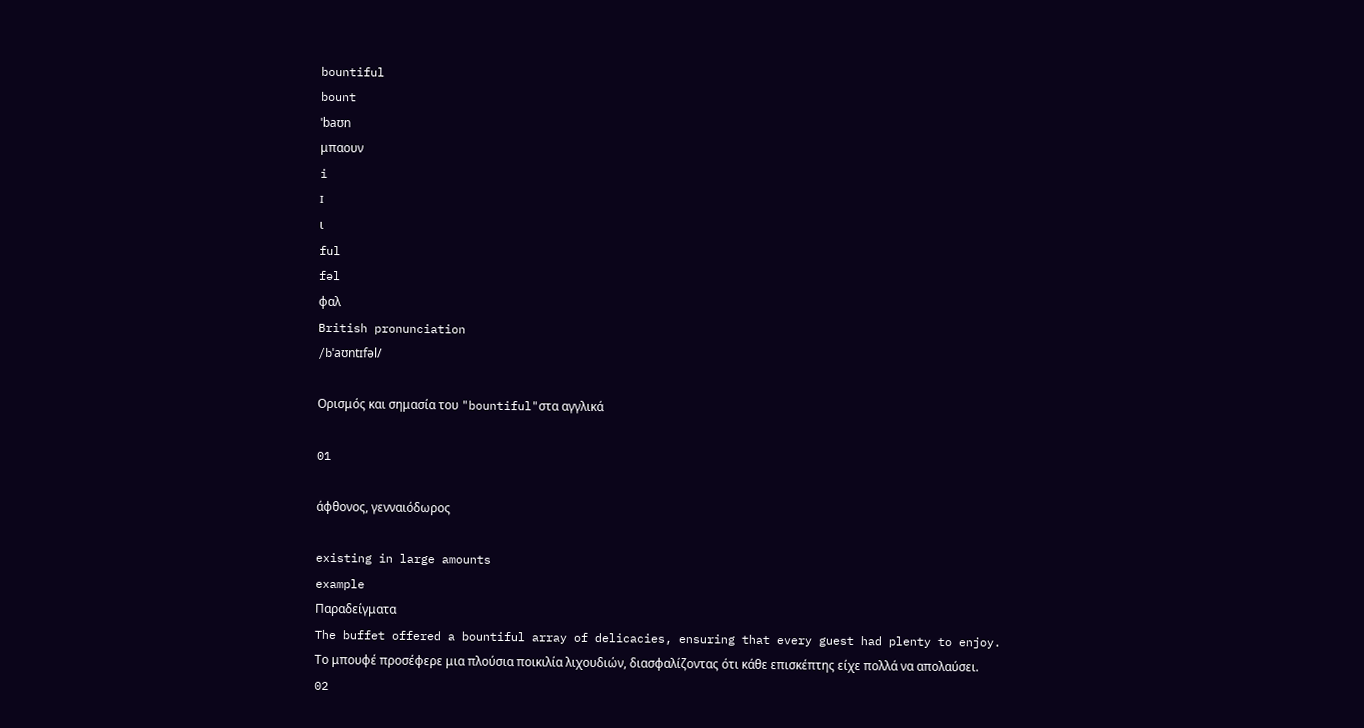bountiful
bount
ˈbaʊn
μπαουν
i
ɪ
ι
ful
fəl
φαλ
British pronunciation
/bˈaʊntɪfəl/

Ορισμός και σημασία του "bountiful"στα αγγλικά

01

άφθονος, γενναιόδωρος

existing in large amounts
example
Παραδείγματα
The buffet offered a bountiful array of delicacies, ensuring that every guest had plenty to enjoy.
Το μπουφέ προσέφερε μια πλούσια ποικιλία λιχουδιών, διασφαλίζοντας ότι κάθε επισκέπτης είχε πολλά να απολαύσει.
02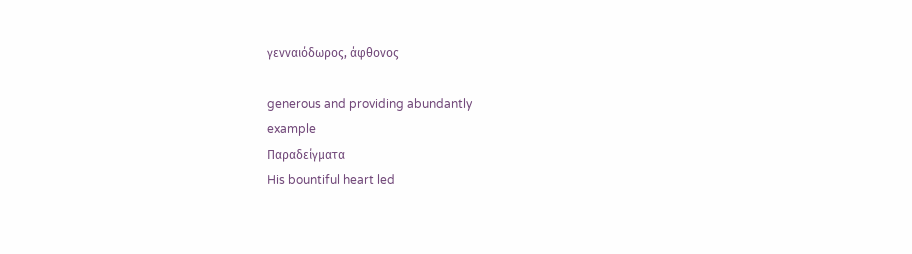γενναιόδωρος, άφθονος

generous and providing abundantly
example
Παραδείγματα
His bountiful heart led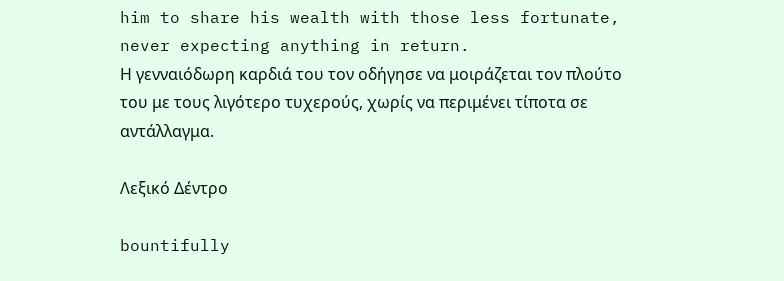him to share his wealth with those less fortunate, never expecting anything in return.
Η γενναιόδωρη καρδιά του τον οδήγησε να μοιράζεται τον πλούτο του με τους λιγότερο τυχερούς, χωρίς να περιμένει τίποτα σε αντάλλαγμα.

Λεξικό Δέντρο

bountifully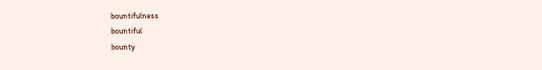bountifulness
bountiful
bounty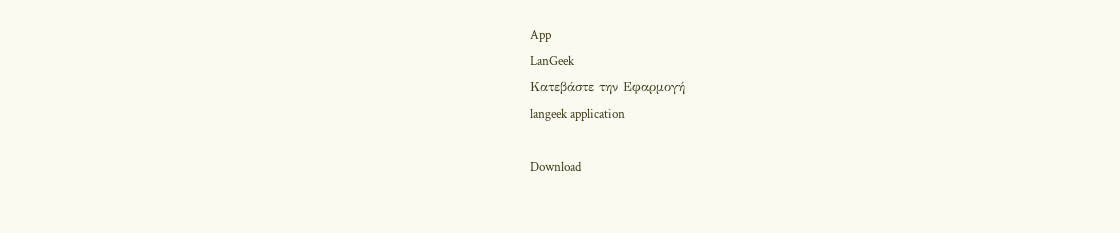App
LanGeek
Κατεβάστε την Εφαρμογή
langeek application

Download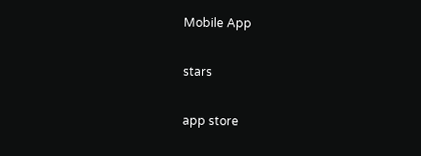Mobile App

stars

app store